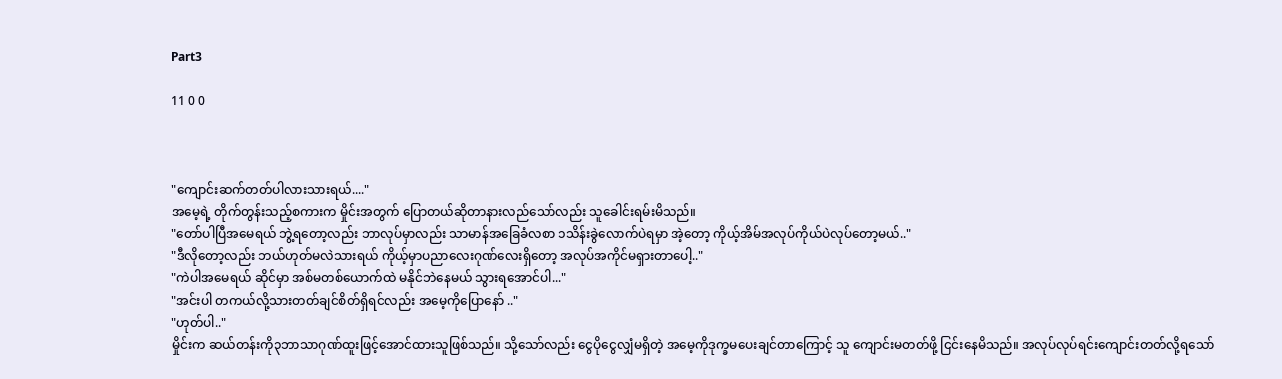Part3

11 0 0



"ကျောင်းဆက်တတ်ပါလားသားရယ်...."
အမေ့ရဲ့ တိုက်တွန်းသည့်စကားက မှိုင်းအတွက် ပြောတယ်ဆိုတာနားလည်သော်လည်း သူခေါင်းရမ်းမိသည်။
"တော်ပါပြီအမေရယ် ဘွဲ့ရတော့လည်း ဘာလုပ်မှာလည်း သာမာန်အခြေခံလစာ ၁သိန်းခွဲလောက်ပဲရမှာ အဲ့တော့ ကိုယ့်အိမ်အလုပ်ကိုယ်ပဲလုပ်တော့မယ်.."
"ဒီလိုတော့လည်း ဘယ်ဟုတ်မလဲသားရယ် ကိုယ့်မှာပညာလေးဂုဏ်လေးရှိတော့ အလုပ်အကိုင်မရှားတာပေါ့.."
"ကဲပါအမေရယ် ဆိုင်မှာ အစ်မတစ်ယောက်ထဲ မနိုင်ဘဲနေမယ် သွားရအောင်ပါ..."
"အင်းပါ တကယ်လို့သားတတ်ချင်စိတ်ရှိရင်လည်း အမေ့ကိုပြောနော် .."
"ဟုတ်ပါ.."
မှိုင်းက ဆယ်တန်းကို၃ဘာသာဂုဏ်ထူးဖြင့်အောင်ထားသူဖြစ်သည်။ သို့သော်လည်း ငွေပိုငွေလျှံမရှိတဲ့ အမေ့ကိုဒုက္ခမပေးချင်တာကြောင့် သူ ကျောင်းမတတ်ဖို့ ငြင်းနေမိသည်။ အလုပ်လုပ်ရင်းကျောင်းတတ်လို့ရသော်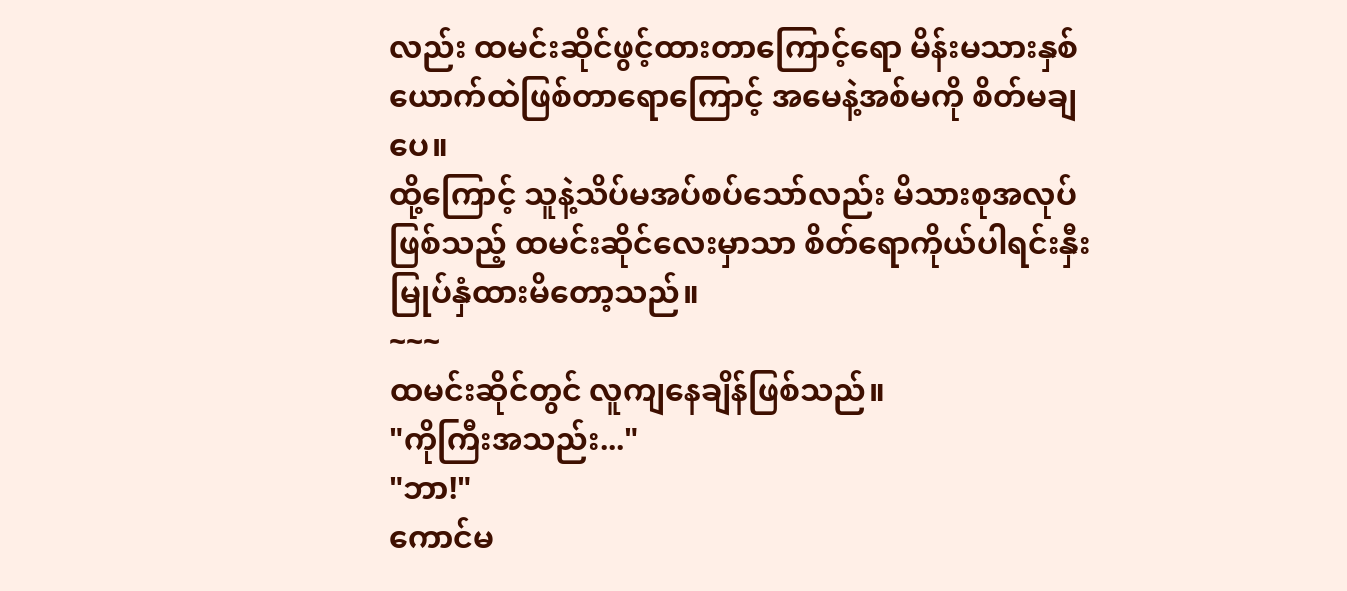လည်း ထမင်းဆိုင်ဖွင့်ထားတာကြောင့်ရော မိန်းမသားနှစ်ယောက်ထဲဖြစ်တာရောကြောင့် အမေနဲ့အစ်မကို စိတ်မချပေ။
ထို့ကြောင့် သူနဲ့သိပ်မအပ်စပ်သော်လည်း မိသားစုအလုပ်ဖြစ်သည့် ထမင်းဆိုင်လေးမှာသာ စိတ်ရောကိုယ်ပါရင်းနှီးမြုပ်နှံထားမိတော့သည်။
~~~
ထမင်းဆိုင်တွင် လူကျနေချိန်ဖြစ်သည်။
"ကိုကြီးအသည်း..."
"ဘာ!"
ကောင်မ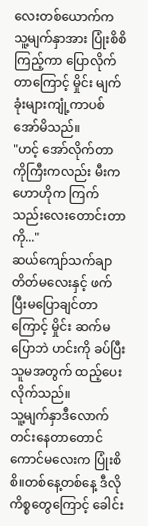လေးတစ်ယောက်က သူ့မျက်နှာအား ပြုံးစိစိကြည့်ကာ ပြောလိုက်တာကြောင့် မှိုင်း မျက်ခုံးများကျုံ့ကာပစ်အော်မိသည်။
"ဟင့် အော်လိုက်တာ ကိုကြီးကလည်း မီးက ဟောဟိုက ကြက်သည်းလေးတောင်းတာကို..."
ဆယ်ကျော်သက်ချာတိတ်မလေးနှင့် ဖက်ပြီးမပြောချင်တာကြောင့် မှိုင်း ဆက်မပြောဘဲ ဟင်းကို ခပ်ပြီးသူမအတွက် ထည့်ပေးလိုက်သည်။
သူ့မျက်နှာဒီလောက်တင်းနေတာတောင် ကောင်မလေးက ပြုံးစိစိ။တစ်နေ့တစ်နေ့ ဒီလိုကိစ္စတွေကြောင့် ခေါင်း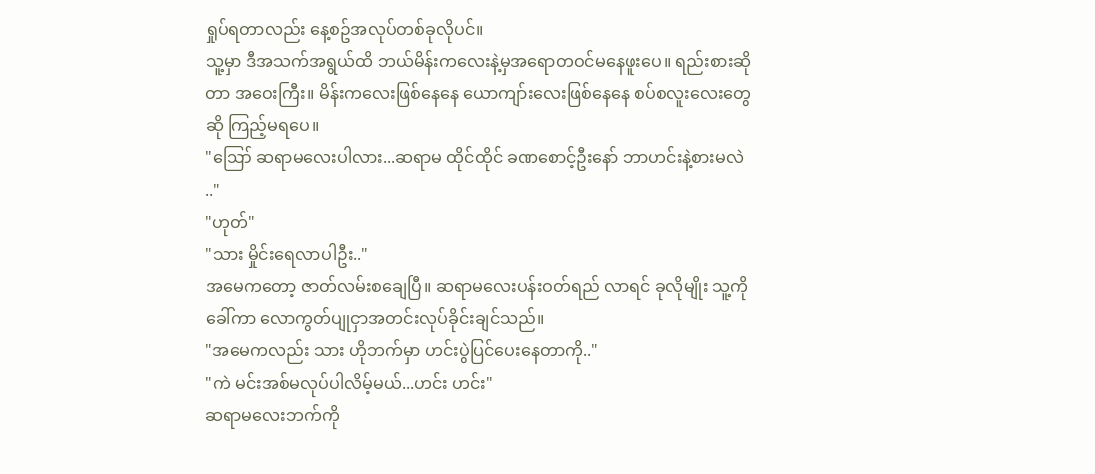ရှုပ်ရတာလည်း နေ့စဥ်အလုပ်တစ်ခုလိုပင်။
သူ့မှာ ဒီအသက်အရွယ်ထိ ဘယ်မိန်းကလေးနဲ့မှအရောတဝင်မနေဖူးပေ။ ရည်းစားဆိုတာ အဝေးကြီး။ မိန်းကလေးဖြစ်နေနေ ယောကျာ်းလေးဖြစ်နေနေ စပ်စလူးလေးတွေဆို ကြည့်မရပေ။
"ဪ ဆရာမလေးပါလား...ဆရာမ ထိုင်ထိုင် ခဏစောင့်ဦးနော် ဘာဟင်းနဲ့စားမလဲ .."
"ဟုတ်"
"သား မှိုင်းရေလာပါဦး.."
အမေကတော့ ဇာတ်လမ်းစချေပြီ။ ဆရာမလေးပန်းဝတ်ရည် လာရင် ခုလိုမျိုး သူ့ကိုခေါ်ကာ လောကွတ်ပျုငှာအတင်းလုပ်ခိုင်းချင်သည်။
"အမေကလည်း သား ဟိုဘက်မှာ ဟင်းပွဲပြင်ပေးနေတာကို.."
"ကဲ မင်းအစ်မလုပ်ပါလိမ့်မယ်...ဟင်း ဟင်း"
ဆရာမလေးဘက်ကို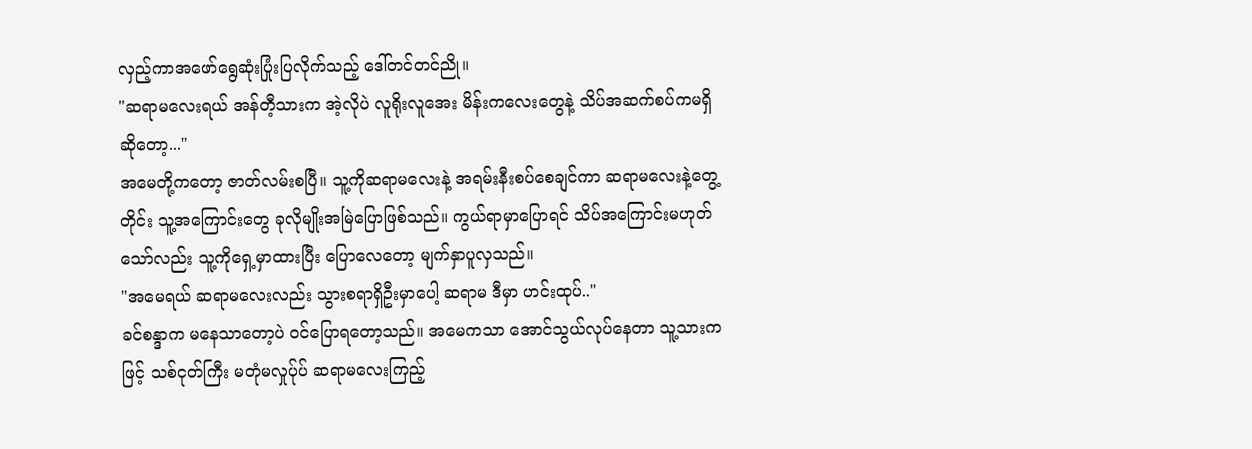လှည့်ကာအဖော်ရွေဆုံးပြုံးပြလိုက်သည့် ဒေါ်တင်တင်ညို။
"ဆရာမလေးရယ် အန်တီ့သားက အဲ့လိုပဲ လူရိုးလူအေး မိန်းကလေးတွေနဲ့ သိပ်အဆက်စပ်ကမရှိဆိုတော့..."
အမေတို့ကတော့ ဇာတ်လမ်းစပြီ။ သူ့ကိုဆရာမလေးနဲ့ အရမ်းနီးစပ်စေချင်ကာ ဆရာမလေးနဲ့တွေ့တိုင်း သူ့အကြောင်းတွေ ခုလိုမျိုးအမြဲပြောဖြစ်သည်။ ကွယ်ရာမှာပြောရင် သိပ်အကြောင်းမဟုတ်သော်လည်း သူ့ကိုရှေ့မှာထားပြီး ပြောလေတော့ မျက်နှာပူလှသည်။
"အမေရယ် ဆရာမလေးလည်း သွားစရာရှိဦးမှာပေါ့ ဆရာမ ဒီမှာ ဟင်းထုပ်.."
ခင်စန္ဒာက မနေသာတော့ပဲ ဝင်ပြောရတော့သည်။ အမေကသာ အောင်သွယ်လုပ်နေတာ သူ့သားကဖြင့် သစ်ငုတ်ကြီး မတုံမလှုပ်ုပ် ဆရာမလေးကြည့်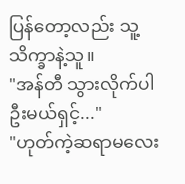ပြန်တော့လည်း သူ့သိက္ခာနဲ့သူ။
"အန်တီ သွားလိုက်ပါဦးမယ်ရှင့်..."
"ဟုတ်ကဲ့ဆရာမလေး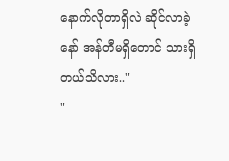နောက်လိုတာရှိလဲ ဆိုင်လာခဲ့နော် အန်တီမရှိတောင် သားရှိတယ်သိလား.."
"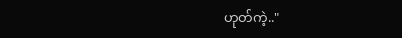ဟုတ်ကဲ့.."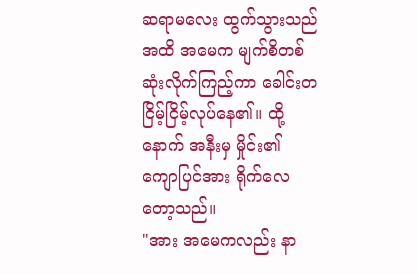ဆရာမလေး ထွက်သွားသည်အထိ အမေက မျက်စိတစ်ဆုံးလိုက်ကြည့်ကာ ခေါင်းတငြိမ့်ငြိမ့်လုပ်နေ၏။ ထို့နောက် အနီးမှ မှိုင်း၏ ကျောပြင်အား ရိုက်လေတော့သည်။
"အား အမေကလည်း နာ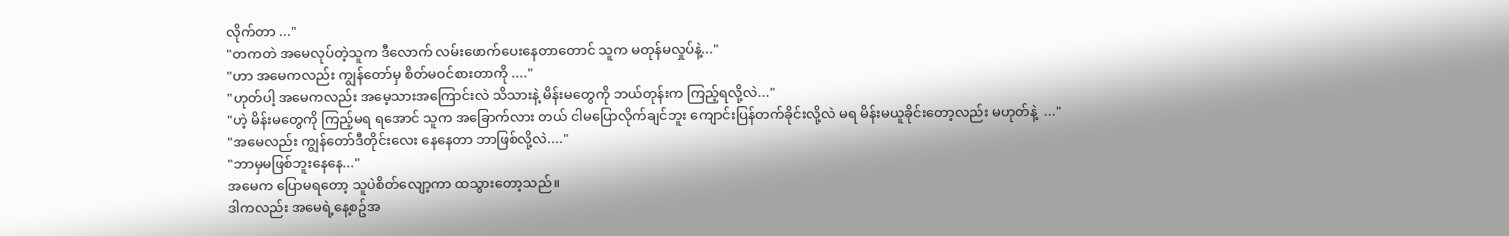လိုက်တာ ..."
"တကတဲ အမေလုပ်တဲ့သူက ဒီလောက် လမ်းဖောက်ပေးနေတာတောင် သူက မတုန်မလှုပ်နဲ့..."
"ဟာ အမေကလည်း ကျွန်တော်မှ စိတ်မဝင်စားတာကို ...."
"ဟုတ်ပါ့ အမေကလည်း အမေ့သားအကြောင်းလဲ သိသားနဲ့ မိန်းမတွေကို ဘယ်တုန်းက ကြည့်ရလို့လဲ..."
"ဟဲ့ မိန်းမတွေကို ကြည့်မရ ရအောင် သူက အခြောက်လား တယ် ငါမပြောလိုက်ချင်ဘူး ကျောင်းပြန်တက်ခိုင်းလို့လဲ မရ မိန်းမယူခိုင်းတော့လည်း မဟုတ်နဲ့  ..."
"အမေလည်း ကျွန်တော်ဒီတိုင်းလေး နေနေတာ ဘာဖြစ်လို့လဲ...."
"ဘာမှမဖြစ်ဘူးနေနေ..."
အမေက ပြောမရတော့ သူပဲစိတ်လျော့ကာ ထသွားတော့သည်။
ဒါကလည်း အမေရဲ့နေ့စဥ်အ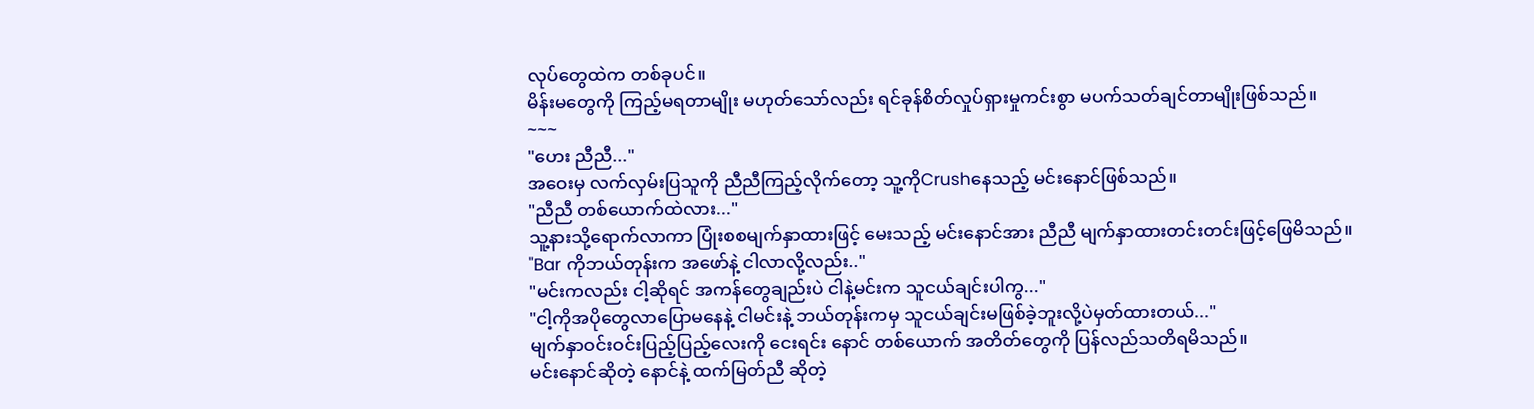လုပ်တွေထဲက တစ်ခုပင်။
မိန်းမတွေကို ကြည့်မရတာမျိုး မဟုတ်သော်လည်း ရင်ခုန်စိတ်လှုပ်ရှားမှုကင်းစွာ မပက်သတ်ချင်တာမျိုးဖြစ်သည်။
~~~
"ဟေး ညီညီ..."
အဝေးမှ လက်လှမ်းပြသူကို ညီညီကြည့်လိုက်တော့ သူ့ကိုCrushနေသည့် မင်းနောင်ဖြစ်သည်။
"ညီညီ တစ်ယောက်ထဲလား..."
သူ့နားသို့ရောက်လာကာ ပြုံးစစမျက်နှာထားဖြင့် မေးသည့် မင်းနောင်အား ညီညီ မျက်နှာထားတင်းတင်းဖြင့်ဖြေမိသည်။
"Bar ကိုဘယ်တုန်းက အဖော်နဲ့ ငါလာလို့လည်း.."
"မင်းကလည်း ငါ့ဆိုရင် အကန်တွေချည်းပဲ ငါနဲ့မင်းက သူငယ်ချင်းပါကွ..."
"ငါ့ကိုအပိုတွေလာပြောမနေနဲ့ ငါမင်းနဲ့ ဘယ်တုန်းကမှ သူငယ်ချင်းမဖြစ်ခဲ့ဘူးလို့ပဲမှတ်ထားတယ်..."
မျက်နှာဝင်းဝင်းပြည့်ပြည့်လေးကို ငေးရင်း နောင် တစ်ယောက် အတိတ်တွေကို ပြန်လည်သတိရမိသည်။
မင်းနောင်ဆိုတဲ့ နောင်နဲ့ ထက်မြတ်ညီ ဆိုတဲ့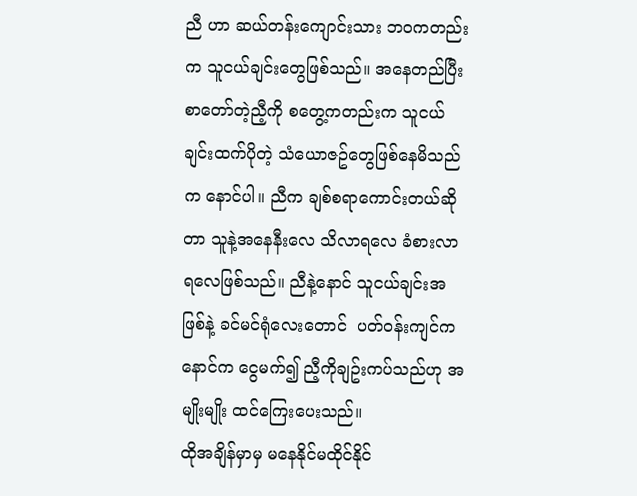ညီ ဟာ ဆယ်တန်းကျောင်းသား ဘဝကတည်းက သူငယ်ချင်းတွေဖြစ်သည်။ အနေတည်ပြီး စာတော်တဲ့ညီ့ကို စတွေ့ကတည်းက သူငယ်ချင်းထက်ပိုတဲ့ သံယောဇဥ်တွေဖြစ်နေမိသည်က နောင်ပါ။ ညီက ချစ်စရာကောင်းတယ်ဆိုတာ သူနဲ့အနေနီးလေ သိလာရလေ ခံစားလာရလေဖြစ်သည်။ ညီနဲ့နောင် သူငယ်ချင်းအဖြစ်နဲ့ ခင်မင်ရုံလေးတောင်  ပတ်ဝန်းကျင်က နောင်က ငွေမက်၍ ညီ့ကိုချဥ်းကပ်သည်ဟု အမျိုးမျိုး ထင်ကြေးပေးသည်။
ထိုအချိန်မှာမှ မနေနိုင်မထိုင်နိုင်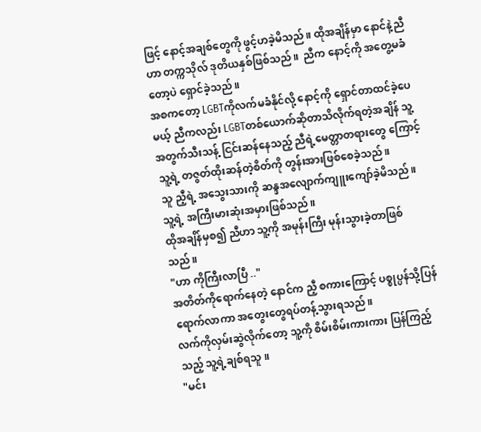ဖြင့် နောင့်အချစ်တွေကို ဖွင့်ဟခဲ့မိသည်။ ထိုအချိန်မှာ နောင်နဲ့ညီဟာ တက္ကသိုလ် ဒုတိယနှစ်ဖြစ်သည်။  ညီက နောင့်ကို အတွေ့မခံတော့ပဲ ရှောင်ခဲ့သည်။
အစကတော့ LGBTကိုလက်မခံနိုင်လို့ နောင့်ကို ရှောင်တာထင်ခဲ့ပေမယ့် ညီကလည်း LGBTတစ်ယောက်ဆိုတာသိလိုက်ရတဲ့အချိန် သူ့အတွက်သီးသန့် ငြင်းဆန်နေသည့် ညီရဲ့မေတ္တာတရားတွေ ကြောင့် သူ့ရဲ့ တဇွတ်ထိုးဆန်တဲ့စိတ်ကို တွန်းအားဖြစ်စေခဲ့သည်။
သူ ညီ့ရဲ့ အသွေးသားကို ဆန္ဒအလျောက်ကျူးကျော်ခဲ့မိသည်။ သူ့ရဲ့ အကြီးမားဆုံးအမှားဖြစ်သည်။
ထိုအချိန်မှစ၍ ညီဟာ သူ့ကို အမုန်းကြီး မုန်းသွားခဲ့တာဖြစ်သည်။
"ဟာ ကိုကြီးလာပြီ .."
အတိတ်ကိုရောက်နေတဲ့ နောင်က ညီ့ စကားကြောင့် ပစ္စုပ္ပန်သို့ပြန်ရောက်လာကာ အတွေးတွေရပ်တန့်သွားရသည်။
လက်ကိုလှမ်းဆွဲလိုက်တော့ သူ့ကို စိမ်းစိမ်းကားကား ပြန်ကြည့်သည့် သူ့ရဲ့ချစ်ရသူ။
"မင်း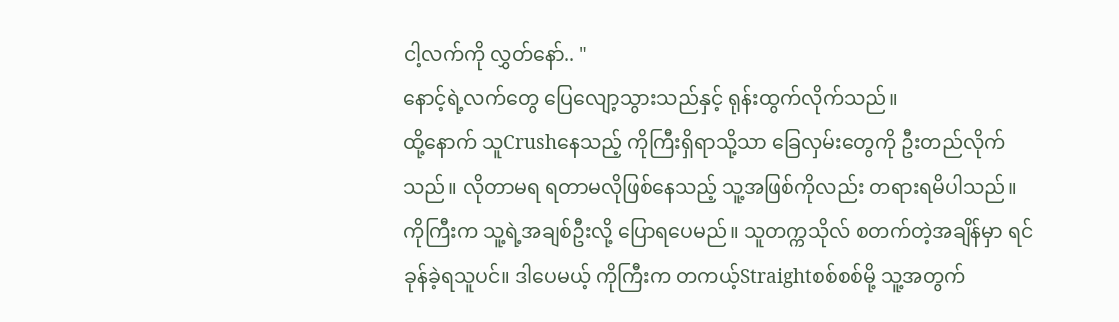ငါ့လက်ကို လွှတ်နော်.. "
နောင့်ရဲ့လက်တွေ ပြေလျော့သွားသည်နှင့် ရုန်းထွက်လိုက်သည်။
ထို့နောက် သူCrushနေသည့် ကိုကြီးရှိရာသို့သာ ခြေလှမ်းတွေကို ဦးတည်လိုက်သည်။ လိုတာမရ ရတာမလိုဖြစ်နေသည့် သူ့အဖြစ်ကိုလည်း တရားရမိပါသည်။
ကိုကြီးက သူ့ရဲ့အချစ်ဦးလို့ ပြောရပေမည်။ သူတက္ကသိုလ် စတက်တဲ့အချိန်မှာ ရင်ခုန်ခဲ့ရသူပင်။ ဒါပေမယ့် ကိုကြီးက တကယ့်Straightစစ်စစ်မို့ သူ့အတွက်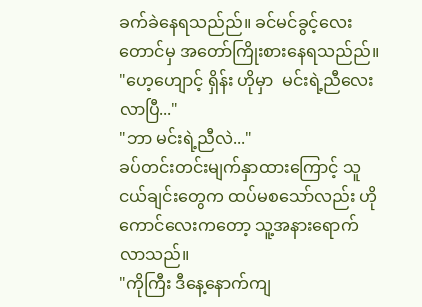ခက်ခဲနေရသည်ည်။ ခင်မင်ခွင့်လေးတောင်မှ အတော်ကြိုးစားနေရသည်ည်။
"ဟေ့ဟျောင့် ရှိန်း ဟိုမှာ  မင်းရဲ့ညီလေးလာပြီ..."
"ဘာ မင်းရဲ့ညီလဲ..."
ခပ်တင်းတင်းမျက်နှာထားကြောင့် သူငယ်ချင်းတွေက ထပ်မစသော်လည်း ဟိုကောင်လေးကတော့ သူ့အနားရောက်လာသည်။
"ကိုကြီး ဒီနေ့နောက်ကျ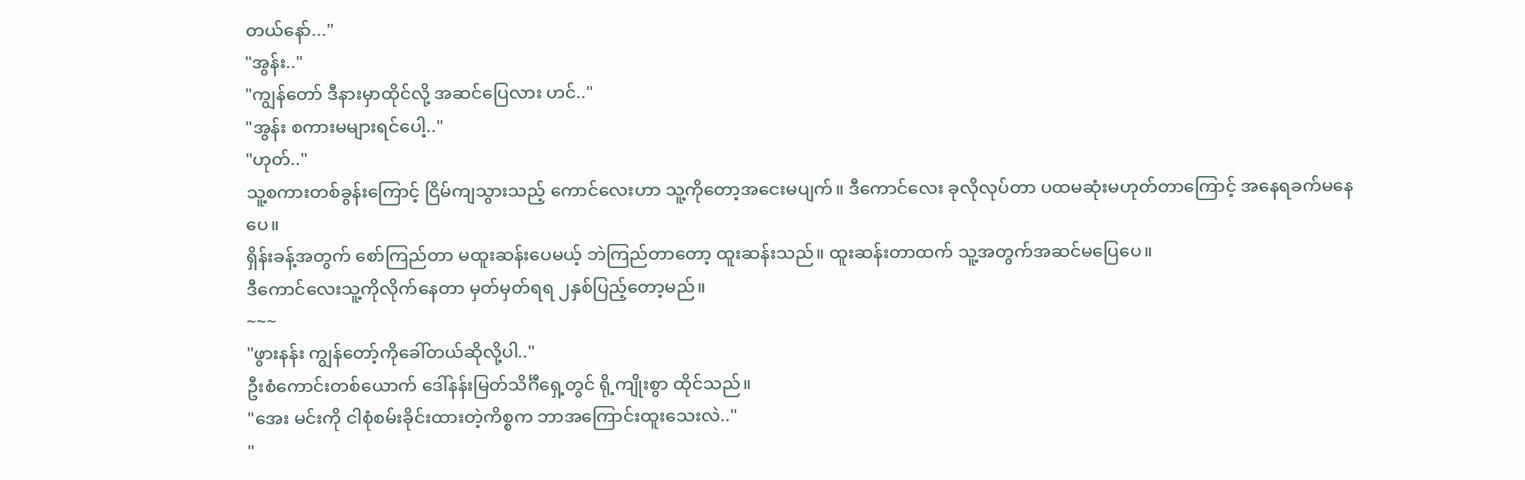တယ်နော်..."
"အွန်း.."
"ကျွန်တော် ဒီနားမှာထိုင်လို့ အဆင်ပြေလား ဟင်.."
"အွန်း စကားမများရင်ပေါ့.."
"ဟုတ်.."
သူ့စကားတစ်ခွန်းကြောင့် ငြိမ်ကျသွားသည့် ကောင်လေးဟာ သူ့ကိုတော့အငေးမပျက်။ ဒီကောင်လေး ခုလိုလုပ်တာ ပထမဆုံးမဟုတ်တာကြောင့် အနေရခက်မနေပေ။
ရှိန်းခန့်အတွက် စော်ကြည်တာ မထူးဆန်းပေမယ့် ဘဲကြည်တာတော့ ထူးဆန်းသည်။ ထူးဆန်းတာထက် သူ့အတွက်အဆင်မပြေပေ။
ဒီကောင်လေးသူ့ကိုလိုက်နေတာ မှတ်မှတ်ရရ ၂နှစ်ပြည့်တော့မည်။
~~~
"ဖွားနန်း ကျွန်တော့်ကိုခေါ်တယ်ဆိုလို့ပါ.."
ဦးစံကောင်းတစ်ယောက် ဒေါ်နန်းမြတ်သိင်္ဂီရှေ့တွင် ရို့ကျိုးစွာ ထိုင်သည်။
"အေး မင်းကို ငါစုံစမ်းခိုင်းထားတဲ့ကိစ္စက ဘာအကြောင်းထူးသေးလဲ.."
"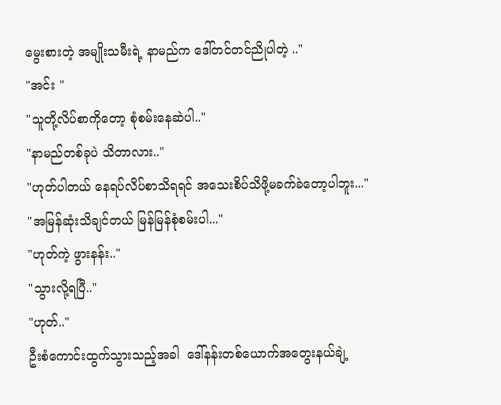မွေးစားတဲ့ အမျိုးသမီးရဲ့ နာမည်က ဒေါ်တင်တင်ညိုပါတဲ့ .."
"အင်း "
"သူတို့လိပ်စာကိုတော့ စုံစမ်းနေဆဲပါ.."
"နာမည်တစ်ခုပဲ သိတာလား.."
"ဟုတ်ပါတယ် နေရပ်လိပ်စာသိရရင် အသေးစိပ်သိဖို့မခက်ခဲတော့ပါဘူး..."
"အမြန်ဆုံးသိချင်တယ် မြန်မြန်စုံစမ်းပါ..."
"ဟုတ်ကဲ့ ဖွားနန်း.."
"သွားလို့ရပြီ.."
"ဟုတ်.."
ဦးစံကောင်းထွက်သွားသည့်အခါ  ဒေါ်နန်းတစ်ယောက်အတွေးနယ်ချဲ့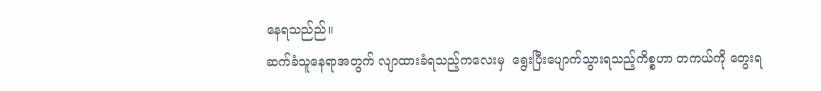နေရသည်ည်။
ဆက်ခံသူနေရာအတွက် လျာထားခံရသည့်ကလေးမှ  ရွေးပြီးပျောက်သွားရသည့်ကိစ္စဟာ တကယ်ကို တွေးရ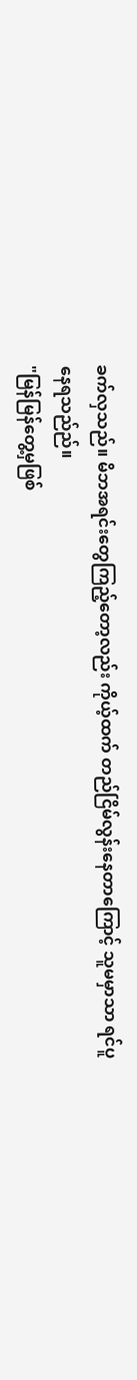ခက်လှသည်။ မိဘအရင်းတွေကြည့်တော့လည်း ကိုယ့်ထက် တည်ငြိမ်လွန်းနေတာကြောင့် သူမမှာသာ ရင်ပူနေရသည်ည်။
"မြန်မြန်တွေ့မှဖြစ်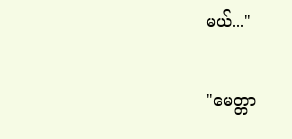မယ်..."

"မေတ္တာ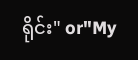ရိုင်း" or"My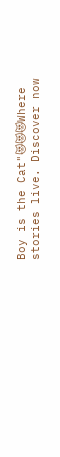Boy is the Cat"😻😻😻Where stories live. Discover now